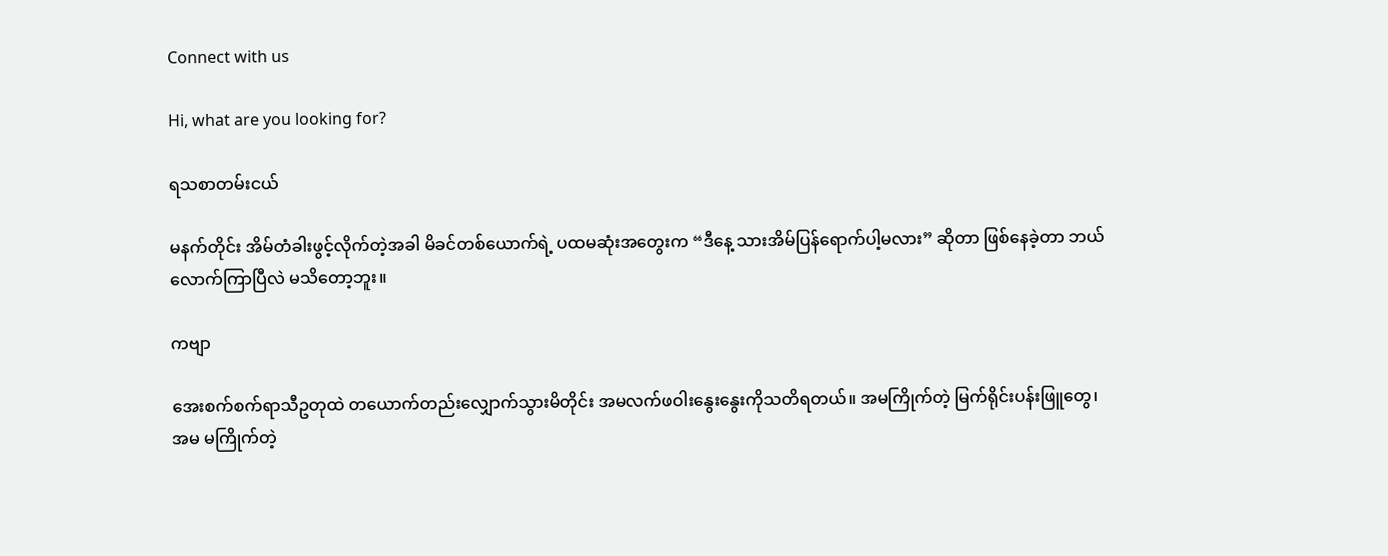Connect with us

Hi, what are you looking for?

ရသစာတမ်းငယ်

မနက်တိုင်း အိမ်တံခါးဖွင့်လိုက်တဲ့အခါ မိခင်တစ်ယောက်ရဲ့ ပထမဆုံးအတွေးက “ဒီနေ့ သားအိမ်ပြန်ရောက်ပါ့မလား” ဆိုတာ ဖြစ်နေခဲ့တာ ဘယ်လောက်ကြာပြီလဲ မသိတော့ဘူး။

ကဗျာ

အေးစက်စက်ရာသီဥတုထဲ တယောက်တည်းလျှောက်သွားမိတိုင်း အမလက်ဖဝါးနွေးနွေးကိုသတိရတယ်။ အမကြိုက်တဲ့ မြက်ရိုင်းပန်းဖြူတွေ၊ အမ မကြိုက်တဲ့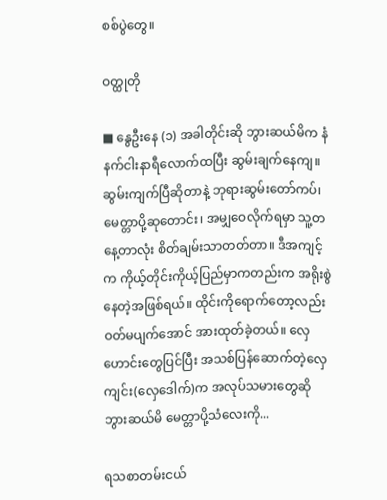စစ်ပွဲတွေ။

ဝတ္ထုတို

■ နွေဦးနေ (၁) အခါတိုင်းဆို ဘွားဆယ်မိက နံနက်ငါးနာရီလောက်ထပြီး ဆွမ်းချက်နေကျ။ ဆွမ်းကျက်ပြီဆိုတာနဲ့ ဘုရားဆွမ်းတော်ကပ်၊ မေတ္တာပို့ဆုတောင်း၊ အမျှဝေလိုက်ရမှာ သူ့တနေ့တာလုံး စိတ်ချမ်းသာတတ်တာ။ ဒီအကျင့်က ကိုယ့်တိုင်းကိုယ့်ပြည်မှာကတည်းက အရိုးစွဲနေတဲ့အဖြစ်ရယ်။ ထိုင်းကိုရောက်တော့လည်း ဝတ်မပျက်အောင် အားထုတ်ခဲ့တယ်။ လှေဟောင်းတွေပြင်ပြီး အသစ်ပြန်ဆောက်တဲ့လှေကျင်း(လှေဒေါက်)က အလုပ်သမားတွေဆို ဘွားဆယ်မိ မေတ္တာပို့သံလေးကို...

ရသစာတမ်းငယ်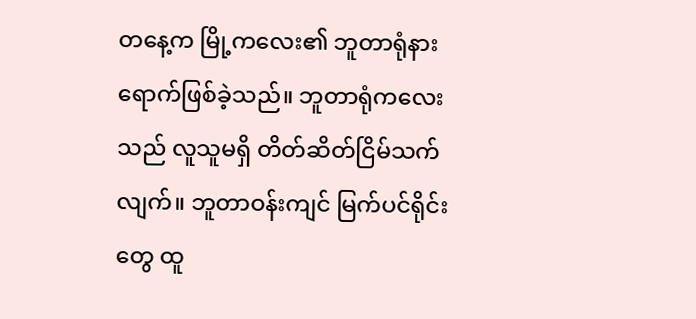တနေ့က မြို့ကလေး၏ ဘူတာရုံနား ရောက်ဖြစ်ခဲ့သည်။ ဘူတာရုံကလေးသည် လူသူမရှိ တိတ်ဆိတ်ငြိမ်သက်လျက်။ ဘူတာဝန်းကျင် မြက်ပင်ရိုင်းတွေ ထူ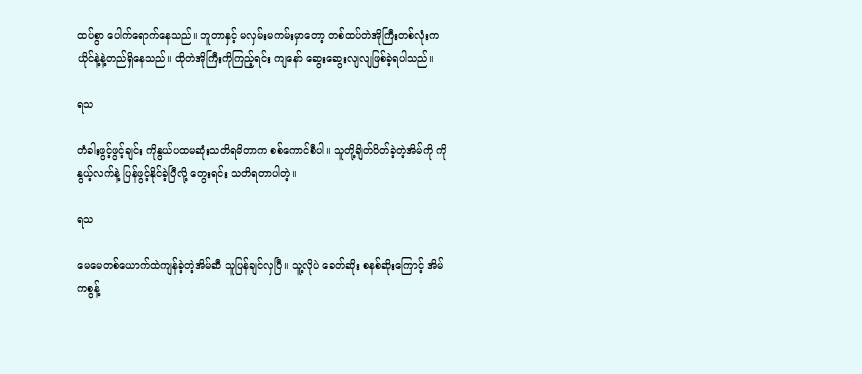ထပ်စွာ ပေါက်ရောက်နေသည်။ ဘူတာနှင့် မလှမ်းမကမ်းမှာတော့ တစ်ထပ်တဲအိုကြီးတစ်လုံးက ယိုင်နဲ့နဲ့တည်ရှိနေသည်။ ထိုတဲအိုကြီးကိုကြည့်ရင်း ကျနော် ဆွေးဆွေးလျလျဖြစ်ခဲ့ရပါသည်။

ရသ

တံခါးဖွင့်ဖွင့်ချင်း ကိုနွယ်ပထမဆုံးသတိရမိတာက စစ်ကောင်စီပါ။ သူတို့ချိတ်ပိတ်ခဲ့တဲ့အိမ်ကို ကိုနွယ့်လက်နဲ့ ပြန်ဖွင့်နိုင်ခဲ့ပြီလို့ တွေးရင်း သတိရတာပါတဲ့။

ရသ

မေမေတစ်ယောက်ထဲကျန်ခဲ့တဲ့အိမ်ဆီ သူပြန်ချင်လှပြီ။ သူ့လိုပဲ ခေတ်ဆိုး စနစ်ဆိုးကြောင့် အိမ်ကစွန့်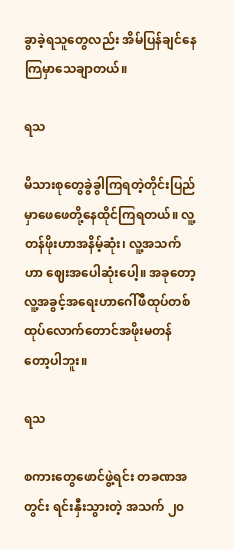ခွာခဲ့ရသူတွေလည်း အိမ်ပြန်ချင်နေကြမှာသေချာတယ်။

ရသ

မိသားစုတွေခွဲခွါကြရတဲ့တိုင်းပြည်မှာဖေဖေတို့နေထိုင်ကြရတယ်။ လူ့တန်ဖိုးဟာအနိမ့်ဆုံး၊ လူ့အသက်ဟာ ဈေးအပေါဆုံးပေါ့။ အခုတော့လူ့အခွင့်အရေးဟာဂေါ်ဖီထုပ်တစ်ထုပ်လောက်တောင်အဖိုးမတန်တော့ပါဘူး။

ရသ

စကားတွေဖောင်ဖွဲ့ရင်း တခဏအတွင်း ရင်းနှီးသွားတဲ့ အသက် ၂၀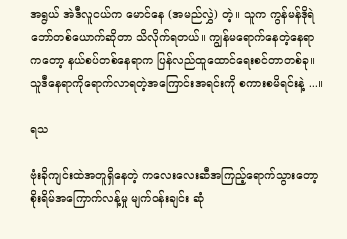အရွယ် အဲဒီလူငယ်က မောင်နေ (အမည်လွှဲ) တဲ့။ သူက ကွန်မန်ဒိုရဲဘော်တစ်ယောက်ဆိုတာ သိလိုက်ရတယ်။ ကျွန်မရောက်နေတဲ့နေရာကတော့ နယ်စပ်တစ်နေရာက ပြန်လည်ထူထောင်ရေးစင်တာတစ်ခု။ သူဒီနေရာကိုရောက်လာရတဲ့အကြောင်းအရင်းကို စကားစမိရင်းနဲ့ ...။

ရသ

ဗုံးခိုကျင်းထဲအတူရှိနေတဲ့ ကလေးလေးဆီအကြည့်ရောက်သွားတော့ စိုးရိမ်အကြောက်လန့်မှု မျက်ဝန်းချင်း ဆုံ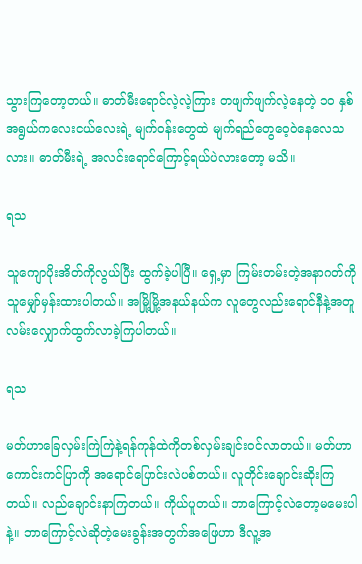သွားကြတော့တယ်။ ဓာတ်မီးရောင်လဲ့လဲ့ကြား တဖျက်ဖျက်လဲ့နေတဲ့ ၁၀ နှစ်အရွယ်ကလေးငယ်လေးရဲ့ မျက်ဝန်းတွေထဲ မျက်ရည်တွေဝေ့ဝဲနေလေသလား။ ဓာတ်မီးရဲ့ အလင်းရောင်ကြောင့်ရယ်ပဲလားတော့ မသိ။

ရသ

သူကျောပိုးအိတ်ကိုလွယ်ပြီး ထွက်ခဲ့ပါပြီ။ ရှေ့မှာ ကြမ်းတမ်းတဲ့အနာဂတ်ကိုသူမျှော်မှန်းထားပါတယ်။ အမြို့မြို့အနယ်နယ်က လူတွေလည်းရောင်နီနဲ့အတူ လမ်းလျှောက်ထွက်လာခဲ့ကြပါတယ်။

ရသ

မတ်ဟာခြေလှမ်းကြဲကြဲနဲ့ရန်ကုန်ထဲကိုတစ်လှမ်းချင်းဝင်လာတယ်။ မတ်ဟာ ကောင်းကင်ပြာကို အရောင်ပြောင်းလဲပစ်တယ်။ လူတိုင်းချောင်းဆိုးကြတယ်။ လည်ချောင်းနာကြတယ်။ ကိုယ်ပူတယ်။ ဘာကြောင့်လဲတော့မမေးပါနဲ့။ ဘာကြောင့်လဲဆိုတဲ့မေးခွန်းအတွက်အဖြေဟာ ဒီလူ့အ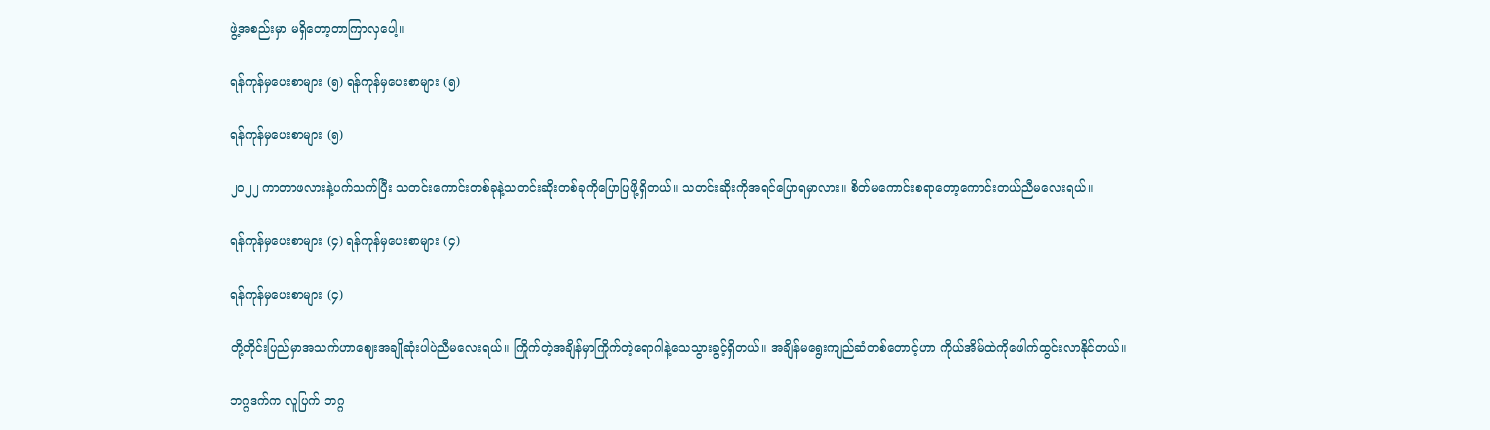ဖွဲ့အစည်းမှာ မရှိတော့တာကြာလှပေါ့။

ရန်ကုန်မှပေးစာများ (၅) ရန်ကုန်မှပေးစာများ (၅)

ရန်ကုန်မှပေးစာများ (၅)

၂၀၂၂ ကာတာဖလားနဲ့ပက်သက်ပြီး သတင်းကောင်းတစ်ခုနဲ့သတင်းဆိုးတစ်ခုကိုပြောပြဖို့ရှိတယ်။ သတင်းဆိုးကိုအရင်ပြောရမှာလား။ စိတ်မကောင်းစရာတော့ကောင်းတယ်ညီမလေးရယ်။

ရန်ကုန်မှပေးစာများ (၄) ရန်ကုန်မှပေးစာများ (၄)

ရန်ကုန်မှပေးစာများ (၄)

တို့တိုင်းပြည်မှာအသက်ဟာဈေးအချိုဆုံးပါပဲညီမလေးရယ်။ ကြိုက်တဲ့အချိန်မှာကြိုက်တဲ့ရောဂါနဲ့သေသွားခွင့်ရှိတယ်။ အချိန်မရွေးကျည်ဆံတစ်တောင့်ဟာ ကိုယ်အိမ်ထဲကိုဖေါက်ထွင်းလာနိုင်တယ်။

ဘဂ္ဂဒက်က လူပြက် ဘဂ္ဂ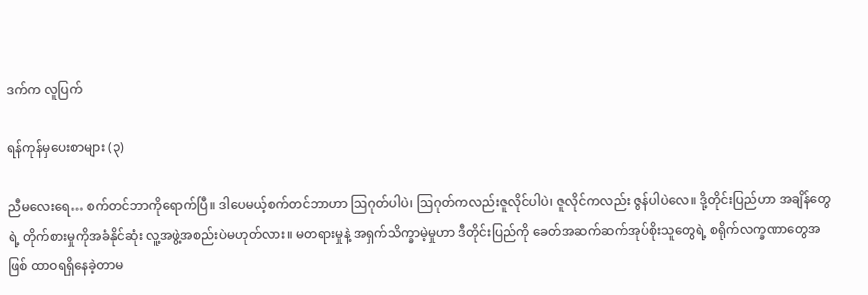ဒက်က လူပြက်

ရန်ကုန်မှပေးစာများ (၃)

ညီမလေးရေ… စက်တင်ဘာကိုရောက်ပြီ။ ဒါပေမယ့်စက်တင်ဘာဟာ ဩဂုတ်ပါပဲ၊ ဩဂုတ်ကလည်းဇူလိုင်ပါပဲ၊ ဇူလိုင်ကလည်း ဇွန်ပါပဲလေ။ ဒို့တိုင်းပြည်ဟာ အချိန်တွေရဲ့ တိုက်စားမှုကိုအခံနိုင်ဆုံး လူ့အဖွဲ့အစည်းပဲမဟုတ်လား။ မတရားမှုနဲ့ အရှက်သိက္ခာမဲ့မှုဟာ ဒီတိုင်းပြည်ကို ခေတ်အဆက်ဆက်အုပ်စိုးသူတွေရဲ့ စရိုက်လက္ခဏာတွေအဖြစ် ထာဝရရှိနေခဲ့တာမ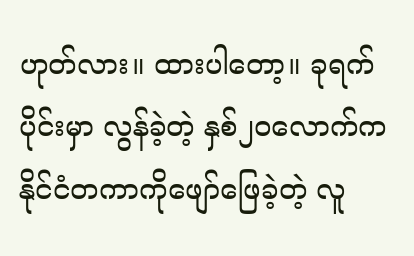ဟုတ်လား။ ထားပါတော့။ ခုရက်ပိုင်းမှာ လွန်ခဲ့တဲ့ နှစ်၂၀လောက်က နိုင်ငံတကာကိုဖျော်ဖြေခဲ့တဲ့ လူ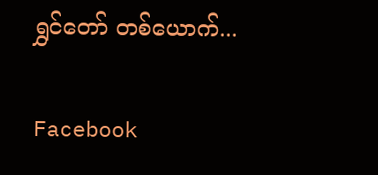ရွှင်တော် တစ်ယောက်...

Facebook